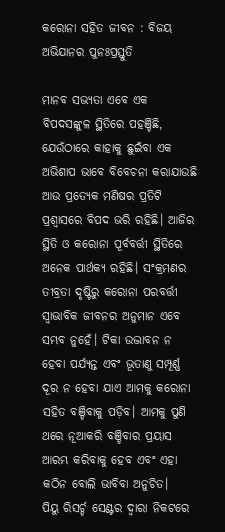କରୋନା ସହିତ ଜୀବନ : ବିଜୟ ଅଭିଯାନର ପୁନଃପ୍ରସ୍ତୁତି

ମାନବ ସଭ୍ୟତା ଏବେ ଏକ ବିପଦସଙ୍କୁଳ ସ୍ଥିତିରେ ପହଞ୍ଚିଛି, ଯେଉଁଠାରେ କାହାକୁ ଛୁଇଁବା ଏକ ଅଭିଶାପ ଭାବେ ବିବେଚନା କରାଯାଉଛି ଆଉ ପ୍ରତ୍ୟେକ ମଣିଷର ପ୍ରତିଟି ପ୍ରଶ୍ୱାସରେ ବିପଦ ଭରି ରହିଛି। ଆଜିର ସ୍ଥିତି ଓ କରୋନା ପୂର୍ବବର୍ତ୍ତୀ ସ୍ଥିତିରେ ଅନେକ ପାର୍ଥକ୍ୟ ରହିଛି। ସଂକ୍ରମଣର ତୀବ୍ରତା ଦୃଷ୍ଟିରୁ କରୋନା ପରବର୍ତ୍ତୀ ସ୍ୱାଭାବିକ ଜୀବନର ଅନୁମାନ ଏବେ ସମ୍ଭବ ନୁହେଁ। ଟିକା ଉଦ୍ଭାବନ ନ ହେବା ପର୍ଯ୍ୟନ୍ତ ଏବଂ ଭୂତାଣୁ ସମ୍ପୂର୍ଣ୍ଣ ଦୂର ନ ହେବା ଯାଏ ଆମକୁ କରୋନା ସହିତ ବଞ୍ଚିବାକୁ ପଡ଼ିବ। ଆମକୁ ପୁଣି ଥରେ ନୂଆକରି ବଞ୍ଚିବାର ପ୍ରୟାସ ଆରମ୍ଭ କରିବାକୁ ହେବ ଏବଂ ଏହା କଠିନ ବୋଲି ଭାବିବା ଅନୁଚିତ।
ପିୟୁ ରିସର୍ଚ୍ଚ ସେଣ୍ଟର ଦ୍ୱାରା ନିକଟରେ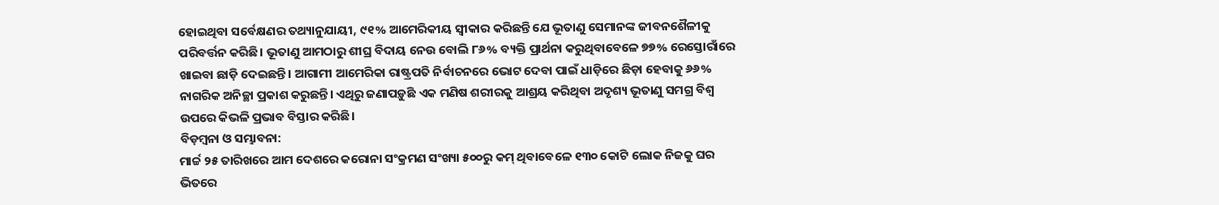ହୋଇଥିବା ସର୍ବେକ୍ଷଣର ତଥ୍ୟାନୁଯାୟୀ, ୯୧% ଆମେରିକୀୟ ସ୍ୱୀକାର କରିଛନ୍ତି ଯେ ଭୂତାଣୁ ସେମାନଙ୍କ ଜୀବନଶୈଳୀକୁ ପରିବର୍ତ୍ତନ କରିଛି। ଭୂତାଣୁ ଆମଠାରୁ ଶୀଘ୍ର ବିଦାୟ ନେଉ ବୋଲି ୮୬% ବ୍ୟକ୍ତି ପ୍ରାର୍ଥନା କରୁଥିବାବେଳେ ୭୭% ରେସ୍ତୋରାଁରେ ଖାଇବା ଛାଡ଼ି ଦେଇଛନ୍ତି। ଆଗାମୀ ଆମେରିକା ରାଷ୍ଟ୍ରପତି ନିର୍ବାଚନରେ ଭୋଟ ଦେବା ପାଇଁ ଧାଡ଼ିରେ ଛିଡ଼ା ହେବାକୁ ୬୬% ନାଗରିକ ଅନିଚ୍ଛା ପ୍ରକାଶ କରୁଛନ୍ତି। ଏଥିରୁ ଜଣାପଡ଼ୁଛି ଏକ ମଣିଷ ଶରୀରକୁ ଆଶ୍ରୟ କରିଥିବା ଅଦୃଶ୍ୟ ଭୂତାଣୁ ସମଗ୍ର ବିଶ୍ୱ ଉପରେ କିଭଳି ପ୍ରଭାବ ବିସ୍ତାର କରିଛି।
ବିଡ଼ମ୍ବନା ଓ ସମ୍ଭାବନା:
ମାର୍ଚ୍ଚ ୨୫ ତାରିଖରେ ଆମ ଦେଶରେ କରୋନା ସଂକ୍ରମଣ ସଂଖ୍ୟା ୫୦୦ରୁ କମ୍ ଥିବାବେଳେ ୧୩୦ କୋଟି ଲୋକ ନିଜକୁ ଘର ଭିତରେ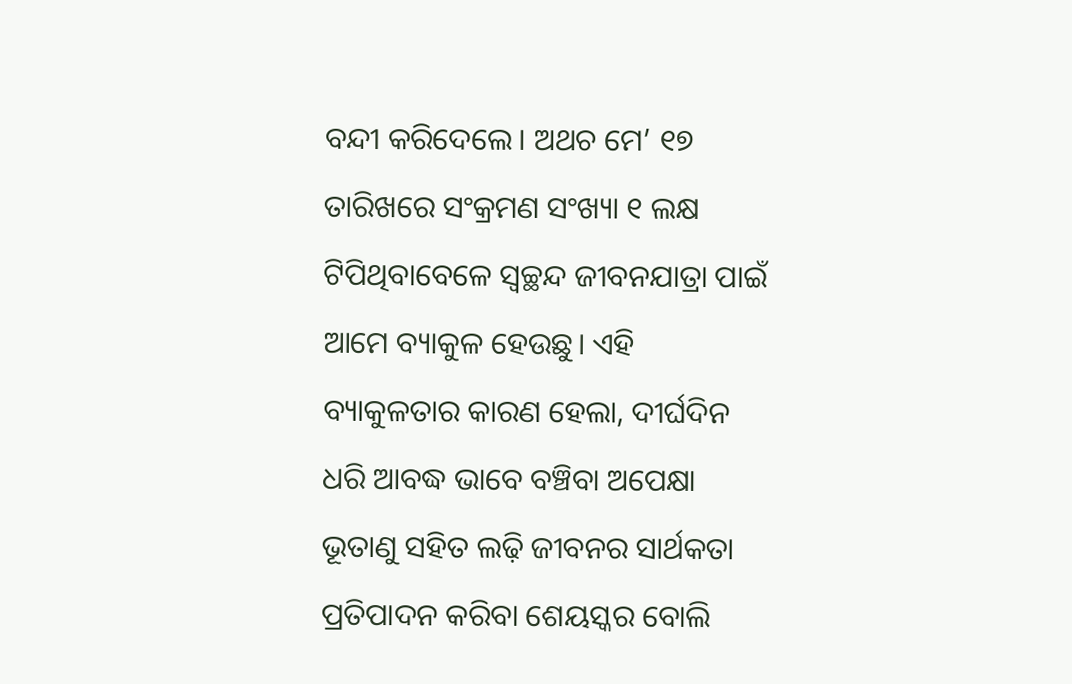ବନ୍ଦୀ କରିଦେଲେ। ଅଥଚ ମେ’ ୧୭ ତାରିଖରେ ସଂକ୍ରମଣ ସଂଖ୍ୟା ୧ ଲକ୍ଷ ଟିପିଥିବାବେଳେ ସ୍ୱଚ୍ଛନ୍ଦ ଜୀବନଯାତ୍ରା ପାଇଁ ଆମେ ବ୍ୟାକୁଳ ହେଉଛୁ। ଏହି ବ୍ୟାକୁଳତାର କାରଣ ହେଲା, ଦୀର୍ଘଦିନ ଧରି ଆବଦ୍ଧ ଭାବେ ବଞ୍ଚିବା ଅପେକ୍ଷା ଭୂତାଣୁ ସହିତ ଲଢ଼ି ଜୀବନର ସାର୍ଥକତା ପ୍ରତିପାଦନ କରିବା ଶେୟସ୍କର ବୋଲି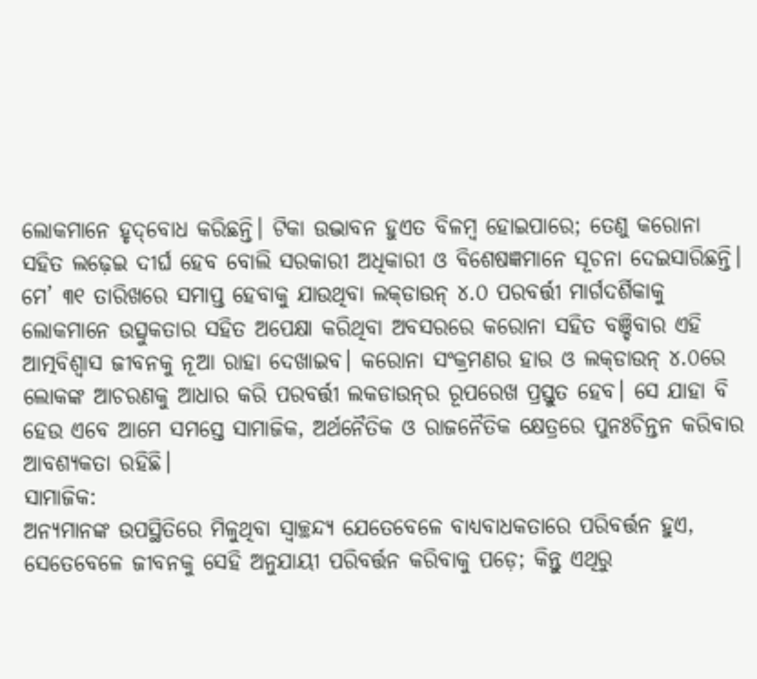ଲୋକମାନେ ହୃଦ୍‌ବୋଧ କରିଛନ୍ତି। ଟିକା ଉଦ୍ଭାବନ ହୁଏତ ବିଳମ୍ବ ହୋଇପାରେ; ତେଣୁ କରୋନା ସହିତ ଲଢ଼େଇ ଦୀର୍ଘ ହେବ ବୋଲି ସରକାରୀ ଅଧିକାରୀ ଓ ବିଶେଷଜ୍ଞମାନେ ସୂଚନା ଦେଇସାରିଛନ୍ତି। ମେ’ ୩୧ ତାରିଖରେ ସମାପ୍ତ ହେବାକୁ ଯାଉଥିବା ଲକ୍‌ଡାଉନ୍ ୪.୦ ପରବର୍ତ୍ତୀ ମାର୍ଗଦର୍ଶିକାକୁ ଲୋକମାନେ ଉତ୍ସୁକତାର ସହିତ ଅପେକ୍ଷା କରିଥିବା ଅବସରରେ କରୋନା ସହିତ ବଞ୍ଚିବାର ଏହି ଆତ୍ମବିଶ୍ୱାସ ଜୀବନକୁ ନୂଆ ରାହା ଦେଖାଇବ। କରୋନା ସଂକ୍ରମଣର ହାର ଓ ଲକ୍‌ଡାଉନ୍ ୪.୦ରେ ଲୋକଙ୍କ ଆଚରଣକୁ ଆଧାର କରି ପରବର୍ତ୍ତୀ ଲକଡାଉନ୍‌ର ରୂପରେଖ ପ୍ରସ୍ତୁତ ହେବ। ସେ ଯାହା ବି ହେଉ ଏବେ ଆମେ ସମସ୍ତେ ସାମାଜିକ, ଅର୍ଥନୈତିକ ଓ ରାଜନୈତିକ କ୍ଷେତ୍ରରେ ପୁନଃଚିନ୍ତନ କରିବାର ଆବଶ୍ୟକତା ରହିଛି।
ସାମାଜିକ:
ଅନ୍ୟମାନଙ୍କ ଉପସ୍ଥିତିରେ ମିଳୁଥିବା ସ୍ୱାଚ୍ଛନ୍ଦ୍ୟ ଯେତେବେଳେ ବାଧ୍ୟବାଧକତାରେ ପରିବର୍ତ୍ତନ ହୁଏ, ସେତେବେଳେ ଜୀବନକୁ ସେହି ଅନୁଯାୟୀ ପରିବର୍ତ୍ତନ କରିବାକୁ ପଡ଼େ; କିନ୍ତୁ ଏଥିରୁ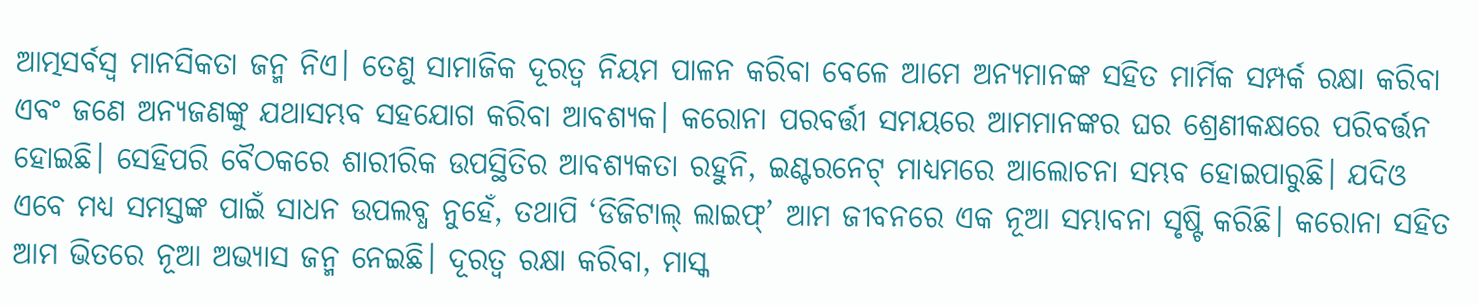ଆତ୍ମସର୍ବସ୍ୱ ମାନସିକତା ଜନ୍ମ ନିଏ। ତେଣୁ ସାମାଜିକ ଦୂରତ୍ୱ ନିୟମ ପାଳନ କରିବା ବେଳେ ଆମେ ଅନ୍ୟମାନଙ୍କ ସହିତ ମାର୍ମିକ ସମ୍ପର୍କ ରକ୍ଷା କରିବା ଏବଂ ଜଣେ ଅନ୍ୟଜଣଙ୍କୁ ଯଥାସମ୍ଭବ ସହଯୋଗ କରିବା ଆବଶ୍ୟକ। କରୋନା ପରବର୍ତ୍ତୀ ସମୟରେ ଆମମାନଙ୍କର ଘର ଶ୍ରେଣୀକକ୍ଷରେ ପରିବର୍ତ୍ତନ ହୋଇଛି। ସେହିପରି ବୈଠକରେ ଶାରୀରିକ ଉପସ୍ଥିତିର ଆବଶ୍ୟକତା ରହୁନି, ଇଣ୍ଟରନେଟ୍ ମାଧ୍ୟମରେ ଆଲୋଚନା ସମ୍ଭବ ହୋଇପାରୁଛି। ଯଦିଓ ଏବେ ମଧ୍ୟ ସମସ୍ତଙ୍କ ପାଇଁ ସାଧନ ଉପଲବ୍ଧ ନୁହେଁ, ତଥାପି ‘ଡିଜିଟାଲ୍ ଲାଇଫ୍’ ଆମ ଜୀବନରେ ଏକ ନୂଆ ସମ୍ଭାବନା ସୃଷ୍ଟି କରିଛି। କରୋନା ସହିତ ଆମ ଭିତରେ ନୂଆ ଅଭ୍ୟାସ ଜନ୍ମ ନେଇଛି। ଦୂରତ୍ୱ ରକ୍ଷା କରିବା, ମାସ୍କ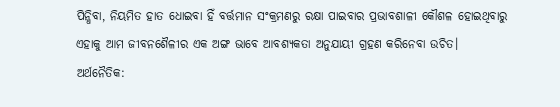ପିନ୍ଧିବା, ନିୟମିତ ହାତ ଧୋଇବା ହିଁ ବର୍ତ୍ତମାନ ସଂକ୍ରମଣରୁ ରକ୍ଷା ପାଇବାର ପ୍ରଭାବଶାଳୀ କୌଶଳ ହୋଇଥିବାରୁ ଏହାକୁ ଆମ ଜୀବନଶୈଳୀର ଏକ ଅଙ୍ଗ ଭାବେ ଆବଶ୍ୟକତା ଅନୁଯାୟୀ ଗ୍ରହଣ କରିନେବା ଉଚିତ।
ଅର୍ଥନୈତିକ: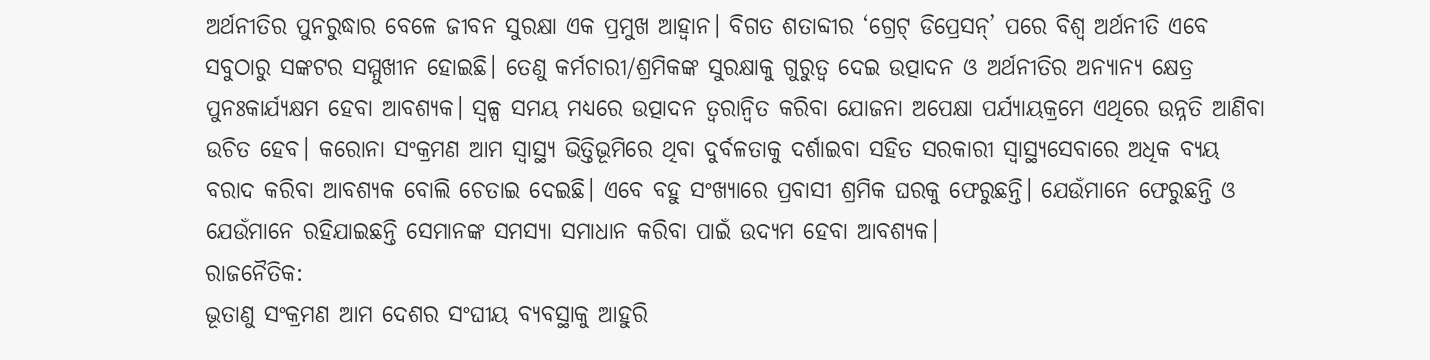ଅର୍ଥନୀତିର ପୁନରୁଦ୍ଧାର ବେଳେ ଜୀବନ ସୁରକ୍ଷା ଏକ ପ୍ରମୁଖ ଆହ୍ୱାନ। ବିଗତ ଶତାବ୍ଦୀର ‘ଗ୍ରେଟ୍ ଡିପ୍ରେସନ୍’ ପରେ ବିଶ୍ୱ ଅର୍ଥନୀତି ଏବେ ସବୁଠାରୁ ସଙ୍କଟର ସମ୍ମୁଖୀନ ହୋଇଛି। ତେଣୁ କର୍ମଚାରୀ/ଶ୍ରମିକଙ୍କ ସୁରକ୍ଷାକୁ ଗୁରୁତ୍ୱ ଦେଇ ଉତ୍ପାଦନ ଓ ଅର୍ଥନୀତିର ଅନ୍ୟାନ୍ୟ କ୍ଷେତ୍ର ପୁନଃକାର୍ଯ୍ୟକ୍ଷମ ହେବା ଆବଶ୍ୟକ। ସ୍ୱଳ୍ପ ସମୟ ମଧ୍ୟରେ ଉତ୍ପାଦନ ତ୍ୱରାନ୍ୱିତ କରିବା ଯୋଜନା ଅପେକ୍ଷା ପର୍ଯ୍ୟାୟକ୍ରମେ ଏଥିରେ ଉନ୍ନତି ଆଣିବା ଉଚିତ ହେବ। କରୋନା ସଂକ୍ରମଣ ଆମ ସ୍ୱାସ୍ଥ୍ୟ ଭିତ୍ତିଭୂମିରେ ଥିବା ଦୁର୍ବଳତାକୁ ଦର୍ଶାଇବା ସହିତ ସରକାରୀ ସ୍ୱାସ୍ଥ୍ୟସେବାରେ ଅଧିକ ବ୍ୟୟ ବରାଦ କରିବା ଆବଶ୍ୟକ ବୋଲି ଚେତାଇ ଦେଇଛି। ଏବେ ବହୁ ସଂଖ୍ୟାରେ ପ୍ରବାସୀ ଶ୍ରମିକ ଘରକୁ ଫେରୁଛନ୍ତି। ଯେଉଁମାନେ ଫେରୁଛନ୍ତି ଓ ଯେଉଁମାନେ ରହିଯାଇଛନ୍ତି ସେମାନଙ୍କ ସମସ୍ୟା ସମାଧାନ କରିବା ପାଇଁ ଉଦ୍ୟମ ହେବା ଆବଶ୍ୟକ।
ରାଜନୈତିକ:
ଭୂତାଣୁ ସଂକ୍ରମଣ ଆମ ଦେଶର ସଂଘୀୟ ବ୍ୟବସ୍ଥାକୁ ଆହୁରି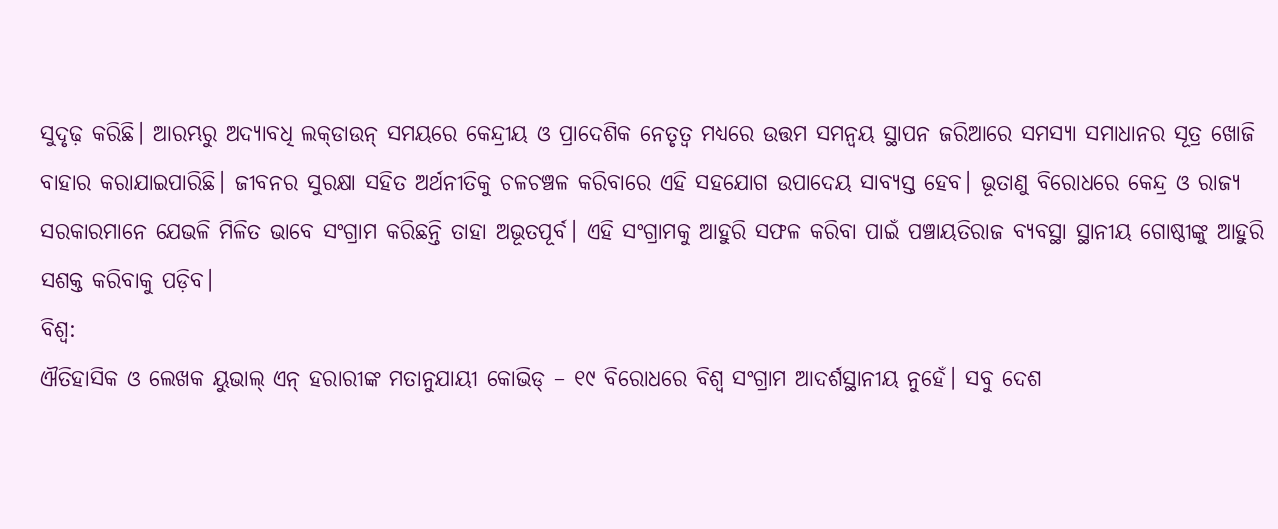ସୁଦୃଢ଼ କରିଛି। ଆରମ୍ଭରୁ ଅଦ୍ୟାବଧି ଲକ୍‌ଡାଉନ୍ ସମୟରେ କେନ୍ଦ୍ରୀୟ ଓ ପ୍ରାଦେଶିକ ନେତୃତ୍ୱ ମଧ୍ୟରେ ଉତ୍ତମ ସମନ୍ୱୟ ସ୍ଥାପନ ଜରିଆରେ ସମସ୍ୟା ସମାଧାନର ସୂତ୍ର ଖୋଜି ବାହାର କରାଯାଇପାରିଛି। ଜୀବନର ସୁରକ୍ଷା ସହିତ ଅର୍ଥନୀତିକୁ ଚଳଚଞ୍ଚଳ କରିବାରେ ଏହି ସହଯୋଗ ଉପାଦେୟ ସାବ୍ୟସ୍ତ ହେବ। ଭୂତାଣୁ ବିରୋଧରେ କେନ୍ଦ୍ର ଓ ରାଜ୍ୟ ସରକାରମାନେ ଯେଭଳି ମିଳିତ ଭାବେ ସଂଗ୍ରାମ କରିଛନ୍ତି ତାହା ଅଭୂତପୂର୍ବ। ଏହି ସଂଗ୍ରାମକୁ ଆହୁରି ସଫଳ କରିବା ପାଇଁ ପଞ୍ଚାୟତିରାଜ ବ୍ୟବସ୍ଥା ସ୍ଥାନୀୟ ଗୋଷ୍ଠୀଙ୍କୁ ଆହୁରି ସଶକ୍ତ କରିବାକୁ ପଡ଼ିବ।
ବିଶ୍ୱ:
ଐତିହାସିକ ଓ ଲେଖକ ୟୁଭାଲ୍ ଏନ୍ ହରାରୀଙ୍କ ମତାନୁଯାୟୀ କୋଭିଡ୍ – ୧୯ ବିରୋଧରେ ବିଶ୍ୱ ସଂଗ୍ରାମ ଆଦର୍ଶସ୍ଥାନୀୟ ନୁହେଁ। ସବୁ ଦେଶ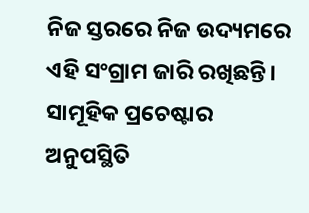ନିଜ ସ୍ତରରେ ନିଜ ଉଦ୍ୟମରେ ଏହି ସଂଗ୍ରାମ ଜାରି ରଖିଛନ୍ତି। ସାମୂହିକ ପ୍ରଚେଷ୍ଟାର ଅନୁପସ୍ଥିତି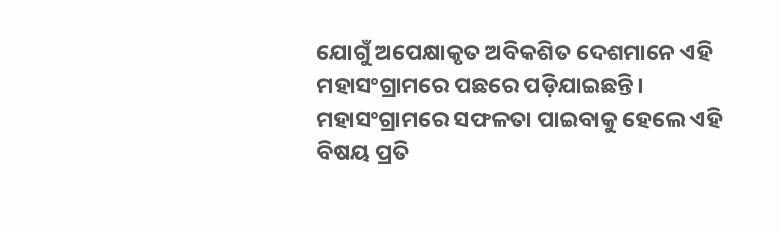ଯୋଗୁଁ ଅପେକ୍ଷାକୃତ ଅବିକଶିତ ଦେଶମାନେ ଏହି ମହାସଂଗ୍ରାମରେ ପଛରେ ପଡ଼ିଯାଇଛନ୍ତି। ମହାସଂଗ୍ରାମରେ ସଫଳତା ପାଇବାକୁ ହେଲେ ଏହି ବିଷୟ ପ୍ରତି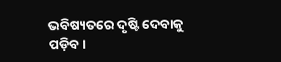ଭବିଷ୍ୟତରେ ଦୃଷ୍ଟି ଦେବାକୁ ପଡ଼ିବ।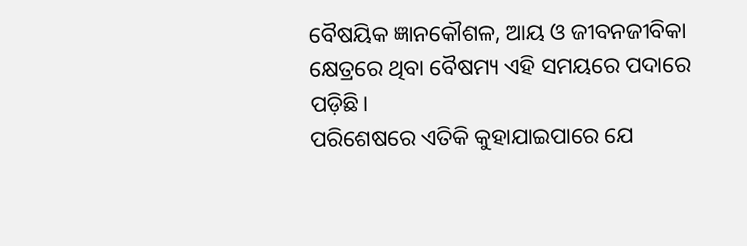ବୈଷୟିକ ଜ୍ଞାନକୌଶଳ, ଆୟ ଓ ଜୀବନଜୀବିକା କ୍ଷେତ୍ରରେ ଥିବା ବୈଷମ୍ୟ ଏହି ସମୟରେ ପଦାରେ ପଡ଼ିଛି।
ପରିଶେଷରେ ଏତିକି କୁହାଯାଇପାରେ ଯେ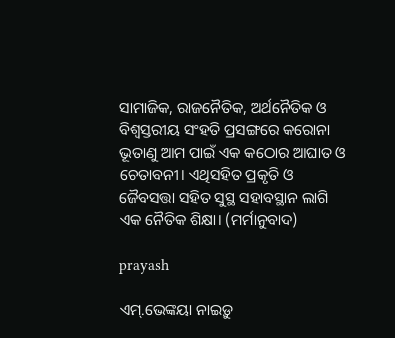ସାମାଜିକ, ରାଜନୈତିକ, ଅର୍ଥନୈତିକ ଓ ବିଶ୍ୱସ୍ତରୀୟ ସଂହତି ପ୍ରସଙ୍ଗରେ କରୋନା ଭୂତାଣୁ ଆମ ପାଇଁ ଏକ କଠୋର ଆଘାତ ଓ ଚେତାବନୀ। ଏଥିସହିତ ପ୍ରକୃତି ଓ ଜୈବସତ୍ତା ସହିତ ସୁସ୍ଥ ସହାବସ୍ଥାନ ଲାଗି ଏକ ନୈତିକ ଶିକ୍ଷା। (ମର୍ମାନୁବାଦ)

prayash

ଏମ୍‌.ଭେଙ୍କୟା ନାଇଡ଼ୁ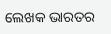ଲେଖକ ଭାରତର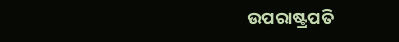ଉପରାଷ୍ଟ୍ରପତି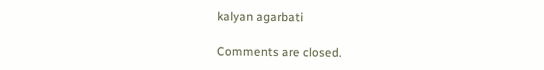kalyan agarbati

Comments are closed.